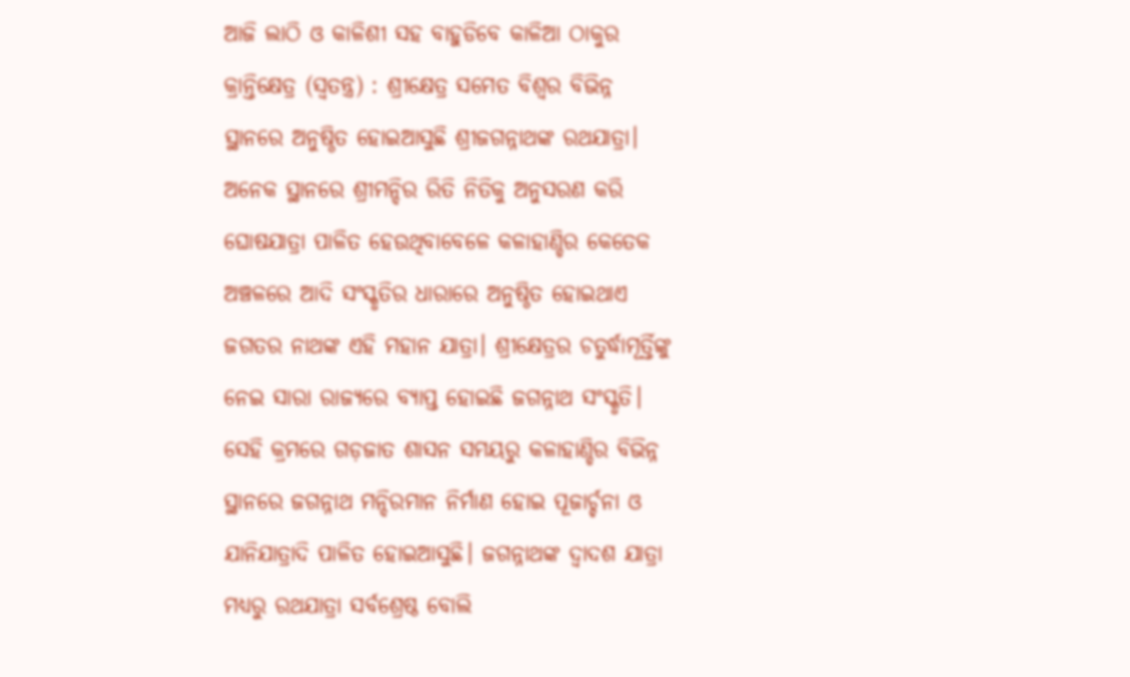ଆଜି ଲାଠି ଓ କାଳିଶୀ ସହ ବାହୁଡିବେ କାଳିଆ ଠାକୁର
କ୍ରାନ୍ତିକ୍ଷେତ୍ର (ସ୍ବତନ୍ତ୍ର) : ଶ୍ରୀକ୍ଷେତ୍ର ସମେତ ବିଶ୍ବର ବିଭିନ୍ନ ସ୍ଥାନରେ ଅନୁଷ୍ଠିତ ହୋଇଆସୁଛି ଶ୍ରୀଜଗନ୍ନାଥଙ୍କ ରଥଯାତ୍ରା। ଅନେକ ସ୍ଥାନରେ ଶ୍ରୀମନ୍ଦିର ରିତି ନିତିକୁ ଅନୁସରଣ କରି ଘୋଷଯାତ୍ରା ପାଳିତ ହେଉଥିବାବେଳେ କଳାହାଣ୍ଡିର କେତେକ ଅଞ୍ଚଳରେ ଆଦି ସଂସ୍କୃତିର ଧାରାରେ ଅନୁଷ୍ଠିତ ହୋଇଥାଏ ଜଗତର ନାଥଙ୍କ ଏହି ମହାନ ଯାତ୍ରା। ଶ୍ରୀକ୍ଷେତ୍ରର ଚତୁର୍ଦ୍ଧାମୂର୍ତ୍ତିଙ୍କୁ ନେଇ ସାରା ରାଜ୍ୟରେ ବ୍ୟାପ୍ତ ହୋଇଛି ଜଗନ୍ନାଥ ସଂସ୍କୃତି। ସେହି କ୍ରମରେ ଗଡ଼ଜାତ ଶାସନ ସମୟରୁ କଳାହାଣ୍ଡିର ବିଭିନ୍ନ ସ୍ଥାନରେ ଜଗନ୍ନାଥ ମନ୍ଦିରମାନ ନିର୍ମାଣ ହୋଇ ପୂଜାର୍ଚ୍ଚନା ଓ ଯାନିଯାତ୍ରାଦି ପାଳିତ ହୋଇଆସୁଛି। ଜଗନ୍ନାଥଙ୍କ ଦ୍ବାଦଶ ଯାତ୍ରା ମଧ୍ୟରୁ ରଥଯାତ୍ରା ସର୍ବଶ୍ରେଷ୍ଠ ବୋଲି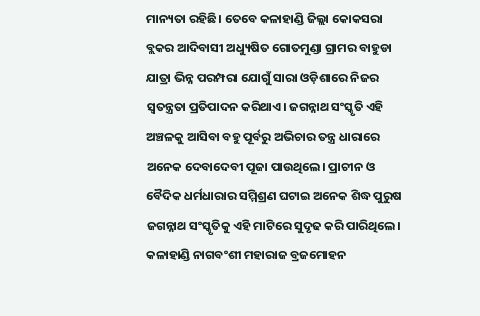ମାନ୍ୟତା ରହିଛି। ତେବେ କଳାହାଣ୍ଡି ଜିଲ୍ଲା କୋକସରା ବ୍ଲକର ଆଦିବାସୀ ଅଧ୍ୟୁଷିତ ଗୋତମୁଣ୍ଡା ଗ୍ରାମର ବାହୁଡା ଯାତ୍ରା ଭିନ୍ନ ପରମ୍ପରା ଯୋଗୁଁ ସାରା ଓଡ଼ିଶାରେ ନିଜର ସ୍ବତନ୍ତ୍ରତା ପ୍ରତିପାଦନ କରିଥାଏ। ଜଗନ୍ନାଥ ସଂସ୍କୃତି ଏହି ଅଞ୍ଚଳକୁ ଆସିବା ବହୁ ପୂର୍ବରୁ ଅଭିଚାର ତନ୍ତ୍ର ଧାରାରେ ଅନେକ ଦେବାଦେବୀ ପୂଜା ପାଉଥିଲେ। ପ୍ରାଚୀନ ଓ ବୈଦିକ ଧର୍ମଧାରାର ସମ୍ମିଶ୍ରଣ ଘଟାଇ ଅନେକ ଶିଦ୍ଧ ପୁରୁଷ ଜଗନ୍ନାଥ ସଂସ୍କୃତିକୁ ଏହି ମାଟିରେ ସୁଦୃଢ କରି ପାରିଥିଲେ। କଳାହାଣ୍ଡି ନାଗବଂଶୀ ମହାରାଜ ବ୍ରଜମୋହନ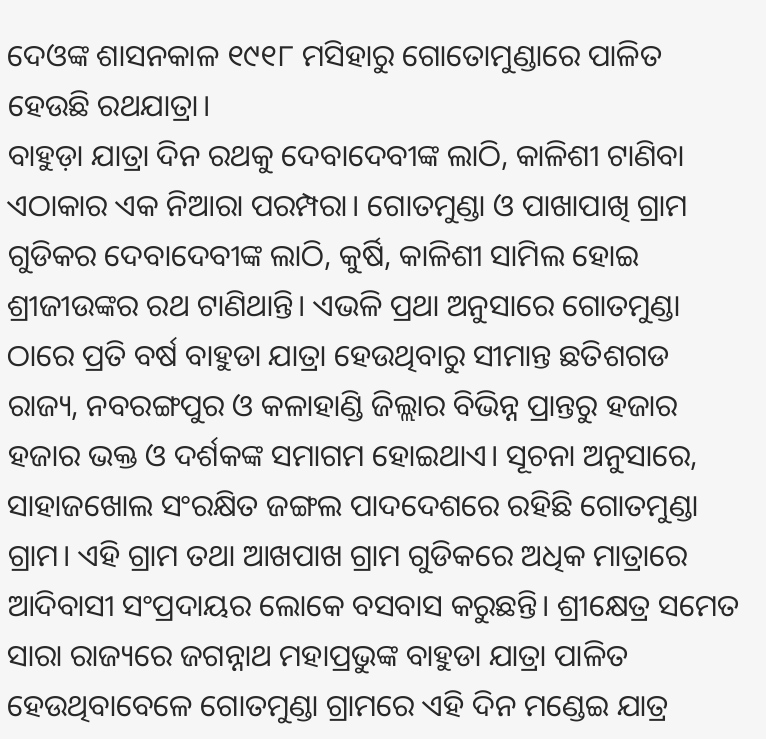ଦେଓଙ୍କ ଶାସନକାଳ ୧୯୧୮ ମସିହାରୁ ଗୋତୋମୁଣ୍ଡାରେ ପାଳିତ ହେଉଛି ରଥଯାତ୍ରା।
ବାହୁଡ଼ା ଯାତ୍ରା ଦିନ ରଥକୁ ଦେବାଦେବୀଙ୍କ ଲାଠି, କାଳିଶୀ ଟାଣିବା ଏଠାକାର ଏକ ନିଆରା ପରମ୍ପରା। ଗୋତମୁଣ୍ଡା ଓ ପାଖାପାଖି ଗ୍ରାମ ଗୁଡିକର ଦେବାଦେବୀଙ୍କ ଲାଠି, କୁର୍ଷି, କାଳିଶୀ ସାମିଲ ହୋଇ ଶ୍ରୀଜୀଉଙ୍କର ରଥ ଟାଣିଥାନ୍ତି। ଏଭଳି ପ୍ରଥା ଅନୁସାରେ ଗୋତମୁଣ୍ଡା ଠାରେ ପ୍ରତି ବର୍ଷ ବାହୁଡା ଯାତ୍ରା ହେଉଥିବାରୁ ସୀମାନ୍ତ ଛତିଶଗଡ ରାଜ୍ୟ, ନବରଙ୍ଗପୁର ଓ କଳାହାଣ୍ଡି ଜିଲ୍ଲାର ବିଭିନ୍ନ ପ୍ରାନ୍ତରୁ ହଜାର ହଜାର ଭକ୍ତ ଓ ଦର୍ଶକଙ୍କ ସମାଗମ ହୋଇଥାଏ। ସୂଚନା ଅନୁସାରେ, ସାହାଜଖୋଲ ସଂରକ୍ଷିତ ଜଙ୍ଗଲ ପାଦଦେଶରେ ରହିଛି ଗୋତମୁଣ୍ଡା ଗ୍ରାମ। ଏହି ଗ୍ରାମ ତଥା ଆଖପାଖ ଗ୍ରାମ ଗୁଡିକରେ ଅଧିକ ମାତ୍ରାରେ ଆଦିବାସୀ ସଂପ୍ରଦାୟର ଲୋକେ ବସବାସ କରୁଛନ୍ତି। ଶ୍ରୀକ୍ଷେତ୍ର ସମେତ ସାରା ରାଜ୍ୟରେ ଜଗନ୍ନାଥ ମହାପ୍ରଭୁଙ୍କ ବାହୁଡା ଯାତ୍ରା ପାଳିତ ହେଉଥିବାବେଳେ ଗୋତମୁଣ୍ଡା ଗ୍ରାମରେ ଏହି ଦିନ ମଣ୍ଡେଇ ଯାତ୍ର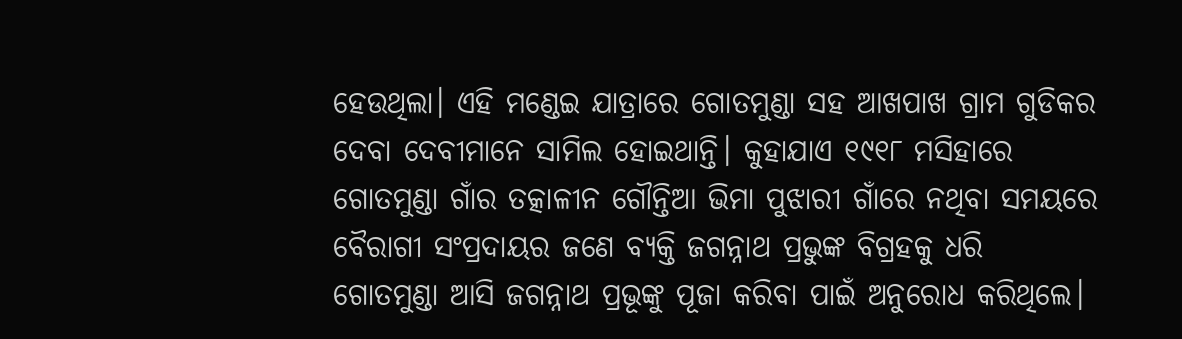ହେଉଥିଲା। ଏହି ମଣ୍ଡେଇ ଯାତ୍ରାରେ ଗୋତମୁଣ୍ଡା ସହ ଆଖପାଖ ଗ୍ରାମ ଗୁଡିକର ଦେବା ଦେବୀମାନେ ସାମିଲ ହୋଇଥାନ୍ତି। କୁହାଯାଏ ୧୯୧୮ ମସିହାରେ ଗୋତମୁଣ୍ଡା ଗାଁର ତତ୍କାଳୀନ ଗୌନ୍ତିଆ ଭିମା ପୁଝାରୀ ଗାଁରେ ନଥିବା ସମୟରେ ବୈରାଗୀ ସଂପ୍ରଦାୟର ଜଣେ ବ୍ୟକ୍ତି ଜଗନ୍ନାଥ ପ୍ରଭୁଙ୍କ ବିଗ୍ରହକୁ ଧରି ଗୋତମୁଣ୍ଡା ଆସି ଜଗନ୍ନାଥ ପ୍ରଭୂଙ୍କୁ ପୂଜା କରିବା ପାଇଁ ଅନୁରୋଧ କରିଥିଲେ।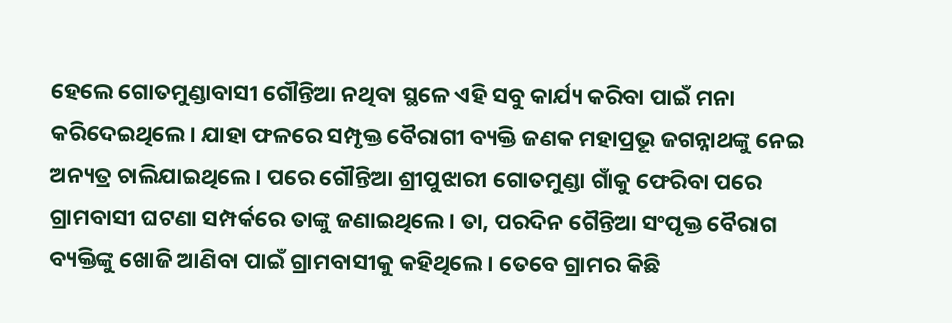ହେଲେ ଗୋତମୁଣ୍ଡାବାସୀ ଗୌନ୍ତିଆ ନଥିବା ସ୍ଥଳେ ଏହି ସବୁ କାର୍ଯ୍ୟ କରିବା ପାଇଁ ମନା କରିଦେଇଥିଲେ। ଯାହା ଫଳରେ ସମ୍ପୃକ୍ତ ବୈରାଗୀ ବ୍ୟକ୍ତି ଜଣକ ମହାପ୍ରଭୂ ଜଗନ୍ନାଥଙ୍କୁ ନେଇ ଅନ୍ୟତ୍ର ଚାଲିଯାଇଥିଲେ। ପରେ ଗୌନ୍ତିଆ ଶ୍ରୀପୁଝାରୀ ଗୋତମୁଣ୍ଡା ଗାଁକୁ ଫେରିବା ପରେ ଗ୍ରାମବାସୀ ଘଟଣା ସମ୍ପର୍କରେ ତାଙ୍କୁ ଜଣାଇଥିଲେ। ତା, ପରଦିନ ଗୈନ୍ତିଆ ସଂପୃକ୍ତ ବୈରାଗ ବ୍ୟକ୍ତିଙ୍କୁ ଖୋଜି ଆଣିବା ପାଇଁ ଗ୍ରାମବାସୀକୁ କହିଥିଲେ। ତେବେ ଗ୍ରାମର କିଛି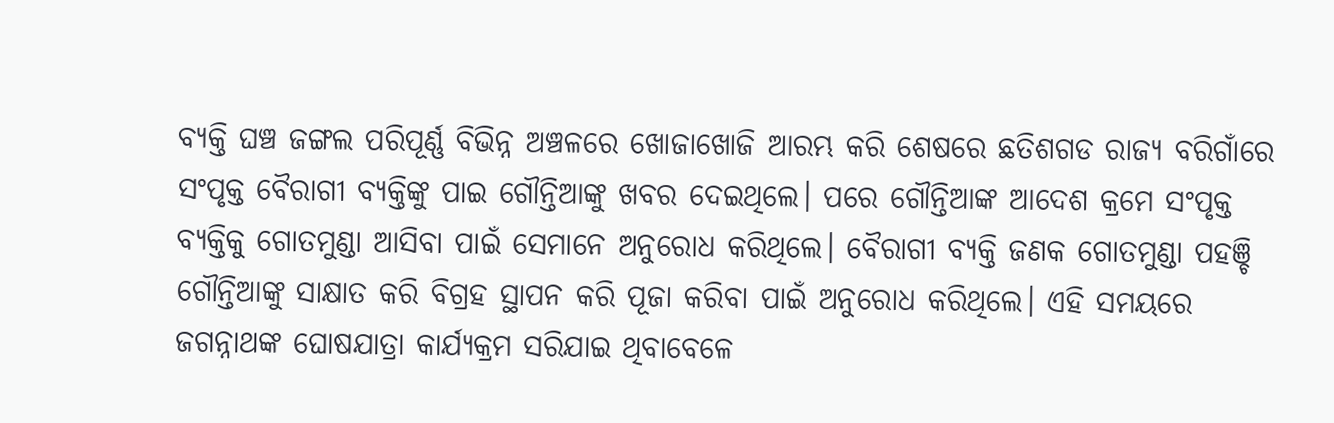ବ୍ୟକ୍ତି ଘଞ୍ଚ ଜଙ୍ଗଲ ପରିପୂର୍ଣ୍ଣ ବିଭିନ୍ନ ଅଞ୍ଚଳରେ ଖୋଜାଖୋଜି ଆରମ୍ଭ କରି ଶେଷରେ ଛତିଶଗଡ ରାଜ୍ୟ ବରିଗାଁରେ ସଂପୃକ୍ତ ବୈରାଗୀ ବ୍ୟକ୍ତିଙ୍କୁ ପାଇ ଗୌନ୍ତିଆଙ୍କୁ ଖବର ଦେଇଥିଲେ। ପରେ ଗୌନ୍ତିଆଙ୍କ ଆଦେଶ କ୍ରମେ ସଂପୃକ୍ତ ବ୍ୟକ୍ତିକୁ ଗୋତମୁଣ୍ଡା ଆସିବା ପାଇଁ ସେମାନେ ଅନୁରୋଧ କରିଥିଲେ। ବୈରାଗୀ ବ୍ୟକ୍ତି ଜଣକ ଗୋତମୁଣ୍ଡା ପହଞ୍ଚି ଗୌନ୍ତିଆଙ୍କୁ ସାକ୍ଷାତ କରି ବିଗ୍ରହ ସ୍ଥାପନ କରି ପୂଜା କରିବା ପାଇଁ ଅନୁରୋଧ କରିଥିଲେ। ଏହି ସମୟରେ ଜଗନ୍ନାଥଙ୍କ ଘୋଷଯାତ୍ରା କାର୍ଯ୍ୟକ୍ରମ ସରିଯାଇ ଥିବାବେଳେ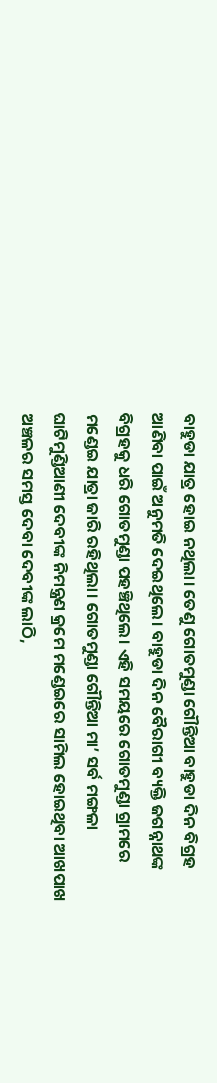ବାହୁଡା ଯାତ୍ର ହୋଇ ନଥିଲା। ତେଣୁ ଗୋତମୁଣ୍ଡା ଗୌନ୍ତିଆ ବାହୁଡା ଦିନ ବିଗ୍ରହ ଆଣିବା ପାଇଁ ଅନୁମତି ଦେଇଥିଲେ। ବାହୁଡା ଦିନ ବୈରାଗୀ ବ୍ୟକ୍ତି ଜଗନ୍ନାଥଙ୍କ ବିଗ୍ରହକୁ ଧରି ଗୋତମୁଣ୍ଡା ପହଞ୍ଚିଥିଲେ। ଏହି ସମୟରେ ଗୋତମୁଣ୍ଡା ଗ୍ରାମରେ ମଣ୍ଡେଇ ଯାତ୍ରା ଜାରି ରହିଥିଲା। ଗୋତମୁଣ୍ଡା ଗୌନ୍ତିଆ ମା’ ସର୍ବ ମଙ୍ଗଳା ଘାଟିମୁଣ୍ଡିଆଣୀ ଦେବୀଙ୍କ ନିମନ୍ତ୍ରଣ କ୍ରମେ ମଣ୍ଡେଇରେ ସାମିଲ ହୋଇଥିବା ଆଖପାଖ ଅଞ୍ଚଳର ସମସ୍ତ ଦେବା ଦେବୀଙ୍କ ଲାଠି,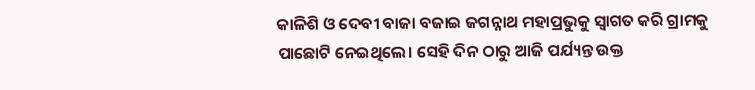କାଳିଶି ଓ ଦେବୀ ବାଜା ବଜାଇ ଜଗନ୍ନାଥ ମହାପ୍ରଭୁକୁ ସ୍ୱାଗତ କରି ଗ୍ରାମକୁ ପାଛୋଟି ନେଇଥିଲେ। ସେହି ଦିନ ଠାରୁ ଆଜି ପର୍ଯ୍ୟନ୍ତ ଉକ୍ତ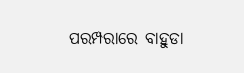ପରମ୍ପରାରେ ବାହୁଡା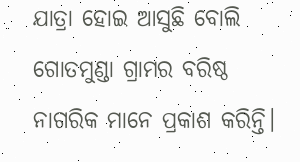ଯାତ୍ରା ହୋଇ ଆସୁଛି ବୋଲି ଗୋତମୁଣ୍ଡା ଗ୍ରାମର ବରିଷ୍ଠ ନାଗରିକ ମାନେ ପ୍ରକାଶ କରିନ୍ତି।